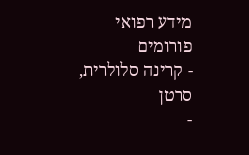מידע רפואי
פורומים
- קרינה סלולרית, סרטן
-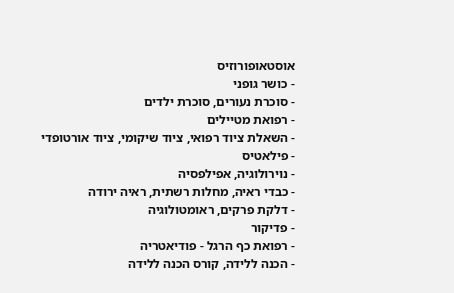אוסטאופורוזיס
- כושר גופני
- סוכרת נעורים, סוכרת ילדים
- רפואת מטיילים
- השאלת ציוד רפואי, ציוד שיקומי, ציוד אורטופדי
- פילאטיס
- נוירולוגיה, אפילפסיה
- כבדי ראיה, מחלות רשתית, ראיה ירודה
- דלקת פרקים, ראומטולוגיה
- פדיקור
- רפואת כף הרגל - פודיאטריה
- הכנה ללידה, קורס הכנה ללידה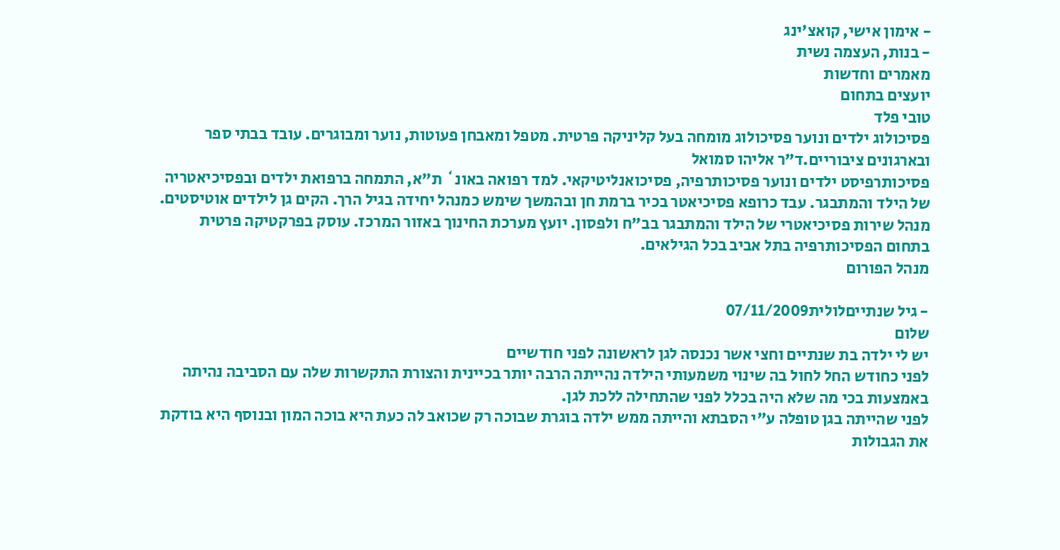- אימון אישי, קואצ'ינג
- בנות, העצמה נשית
מאמרים וחדשות
יועצים בתחום
טובי פלד
פסיכולוג ילדים ונוער פסיכולוג מומחה בעל קליניקה פרטית. מטפל ומאבחן פעוטות, נוער ומבוגרים. עובד בבתי ספר ובארגונים ציבוריים.ד"ר אליהו סמואל
פסיכותרפיסט ילדים ונוער פסיכותרפיה, פסיכואנליטיקאי. למד רפואה באונ` ת"א, התמחה ברפואת ילדים ובפסיכיאטריה של הילד והמתבגר. עבד כרופא פסיכיאטר בכיר ברמת חן ובהמשך שימש כמנהל יחידה בגיל הרך. הקים גן לילדים אוטיסטים. מנהל שירות פסיכיאטרי של הילד והמתבגר בב"ח ולפסון. יועץ מערכת החינוך באזור המרכז. עוסק בפרקטיקה פרטית בתחום הפסיכותרפיה בתל אביב בכל הגילאים.
מנהל הפורום

- גיל שנתייםלולית07/11/2009
שלום
יש לי ילדה בת שנתיים וחצי אשר נכנסה לגן לראשונה לפני חודשיים
לפני כחודש החל לחול בה שינוי משמעותי הילדה נהייתה הרבה יותר בכיינית והצורת התקשרות שלה עם הסביבה נהיתה באמצעות בכי מה שלא היה בכלל לפני שהתחילה ללכת לגן.
לפני שהייתה בגן טופלה ע"י הסבתא והייתה ממש ילדה בוגרת שבוכה רק שכואב לה כעת היא בוכה המון ובנוסף היא בודקת את הגבולות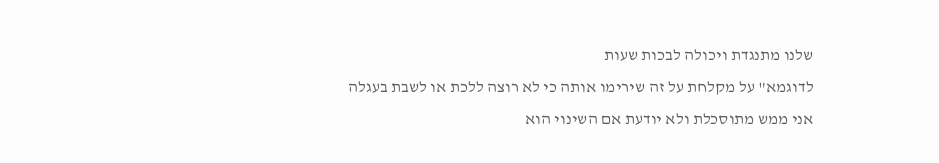שלנו מתנגדת ויכולה לבכות שעות
לדוגמא" על מקלחת על זה שירימו אותה כי לא רוצה ללכת או לשבת בעגלה
אני ממש מתוסכלת ולא יודעת אם השינוי הוא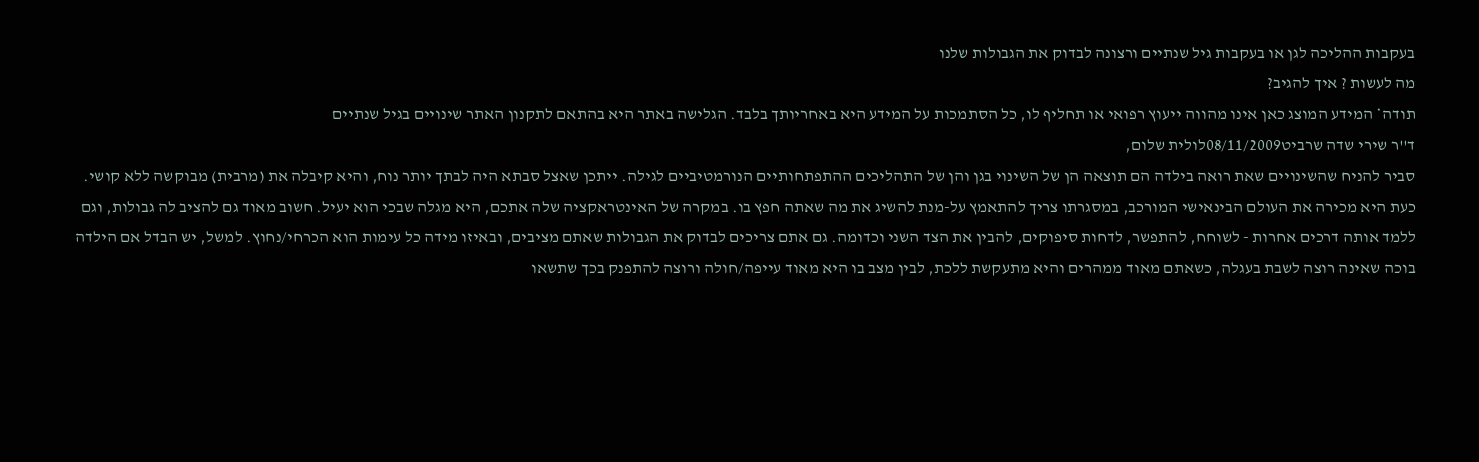בעקבות ההליכה לגן או בעקבות גיל שנתיים ורצונה לבדוק את הגבולות שלנו
מה לעשות ? איך להגיב?
תודה* המידע המוצג כאן אינו מהווה ייעוץ רפואי או תחליף לו, כל הסתמכות על המידע היא באחריותך בלבד. הגלישה באתר היא בהתאם לתקנון האתר שינויים בגיל שנתיים
ד''ר שירי שדה שרביט08/11/2009לולית שלום,
סביר להניח שהשינויים שאת רואה בילדה הם תוצאה הן של השינוי בגן והן של התהליכים ההתפתחותיים הנורמטיביים לגילה. ייתכן שאצל סבתא היה לבתך יותר נוח, והיא קיבלה את (מרבית) מבוקשה ללא קושי. כעת היא מכירה את העולם הבינאישי המורכב, במסגרתו צריך להתאמץ על-מנת להשיג את מה שאתה חפץ בו. במקרה של האינטראקציה שלה אתכם, היא מגלה שבכי הוא יעיל. חשוב מאוד גם להציב לה גבולות, וגם ללמד אותה דרכים אחרות - לשוחח, להתפשר, לדחות סיפוקים, להבין את הצד השני וכדומה. גם אתם צריכים לבדוק את הגבולות שאתם מציבים, ובאיזו מידה כל עימות הוא הכרחי/נחוץ. למשל, יש הבדל אם הילדה בוכה שאינה רוצה לשבת בעגלה, כשאתם מאוד ממהרים והיא מתעקשת ללכת, לבין מצב בו היא מאוד עייפה/חולה ורוצה להתפנק בכך שתשאו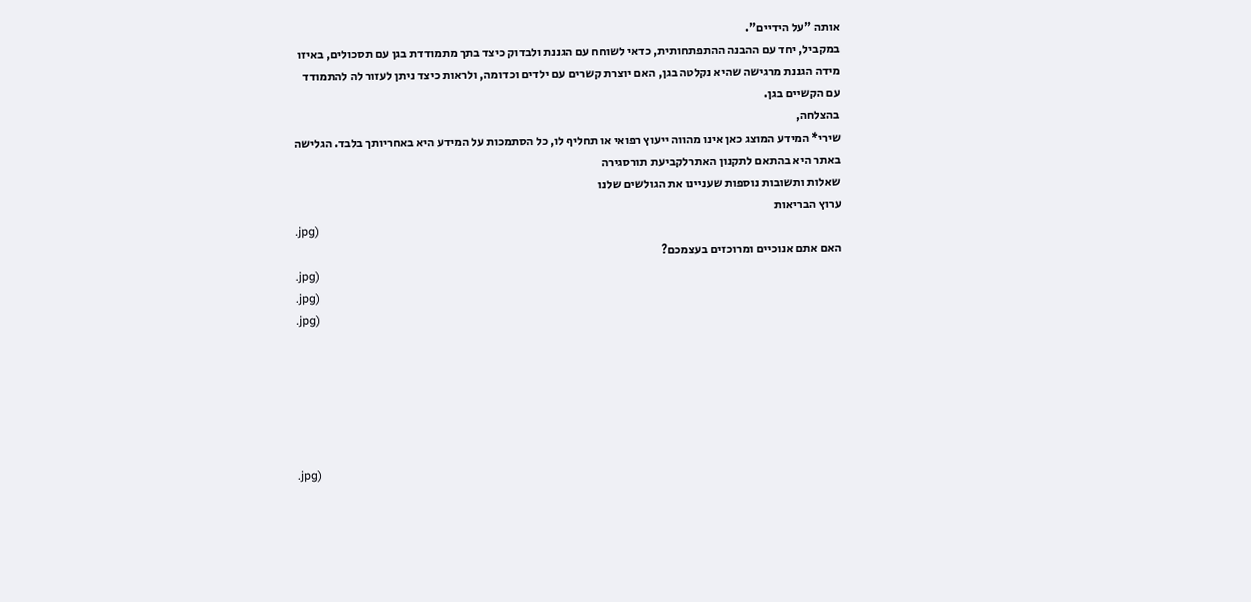אותה "על הידיים".
במקביל, יחד עם ההבנה ההתפתחותית, כדאי לשוחח עם הגננת ולבדוק כיצד בתך מתמודדת בגן עם תסכולים, באיזו מידה הגננת מרגישה שהיא נקלטה בגן, האם יוצרת קשרים עם ילדים וכדומה, ולראות כיצד ניתן לעזור לה להתמודד עם הקשיים בגן.
בהצלחה,
שירי* המידע המוצג כאן אינו מהווה ייעוץ רפואי או תחליף לו, כל הסתמכות על המידע היא באחריותך בלבד. הגלישה באתר היא בהתאם לתקנון האתרלקביעת תורסגירה
שאלות ותשובות נוספות שעניינו את הגולשים שלנו
ערוץ הבריאות
.jpg)
האם אתם אנוכיים ומרוכזים בעצמכם?
.jpg)
.jpg)
.jpg)






.jpg)